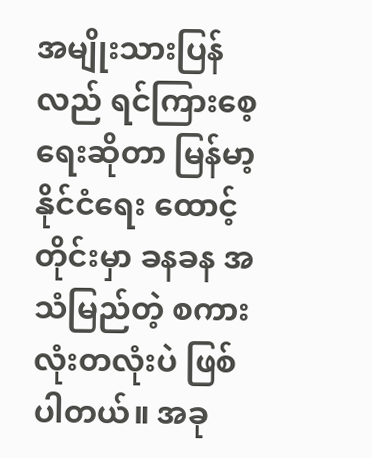အမျိုးသားပြန်လည် ရင်ကြားစေ့ရေးဆိုတာ မြန်မာ့နိုင်ငံရေး ထောင့်တိုင်းမှာ ခနခန အသံမြည်တဲ့ စကားလုံးတလုံးပဲ ဖြစ်ပါတယ်။ အခု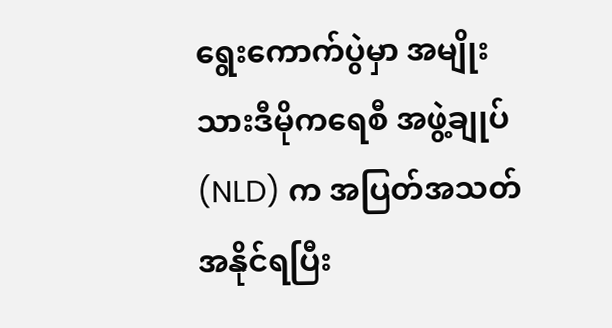ရွေးကောက်ပွဲမှာ အမျိုးသားဒီမိုကရေစီ အဖွဲ့ချုပ် (NLD) က အပြတ်အသတ် အနိုင်ရပြီး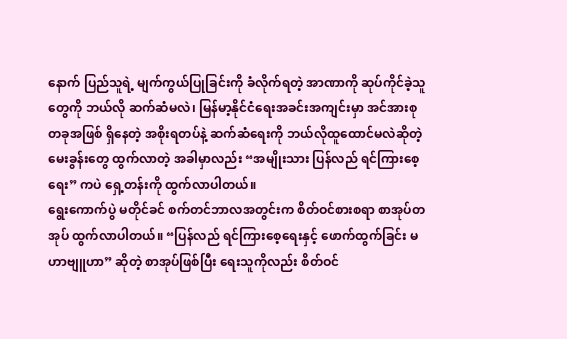နောက် ပြည်သူရဲ့ မျက်ကွယ်ပြုခြင်းကို ခံလိုက်ရတဲ့ အာဏာကို ဆုပ်ကိုင်ခဲ့သူတွေကို ဘယ်လို ဆက်ဆံမလဲ၊ မြန်မာ့နိုင်ငံရေးအခင်းအကျင်းမှာ အင်အားစုတခုအဖြစ် ရှိနေတဲ့ အစိုးရတပ်နဲ့ ဆက်ဆံရေးကို ဘယ်လိုထူထောင်မလဲဆိုတဲ့ မေးခွန်းတွေ ထွက်လာတဲ့ အခါမှာလည်း “အမျိုးသား ပြန်လည် ရင်ကြားစေ့ရေး” ကပဲ ရှေ့တန်းကို ထွက်လာပါတယ်။
ရွေးကောက်ပွဲ မတိုင်ခင် စက်တင်ဘာလအတွင်းက စိတ်ဝင်စားစရာ စာအုပ်တအုပ် ထွက်လာပါတယ်။ “ပြန်လည် ရင်ကြားစေ့ရေးနှင့် ဖောက်ထွက်ခြင်း မဟာဗျူဟာ” ဆိုတဲ့ စာအုပ်ဖြစ်ပြီး ရေးသူကိုလည်း စိတ်ဝင်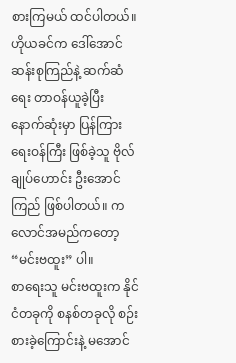စားကြမယ် ထင်ပါတယ်။ ဟိုယခင်က ဒေါ်အောင်ဆန်းစုကြည်နဲ့ ဆက်ဆံရေး တာဝန်ယူခဲ့ပြီး နောက်ဆုံးမှာ ပြန်ကြားရေးဝန်ကြီး ဖြစ်ခဲ့သူ ဗိုလ်ချုပ်ဟောင်း ဦးအောင်ကြည် ဖြစ်ပါတယ်။ ကလောင်အမည်ကတော့ “မင်းဗထူး” ပါ။
စာရေးသူ မင်းဗထူးက နိုင်ငံတခုကို စနစ်တခုလို စဉ်းစားခဲ့ကြောင်းနဲ့ မအောင်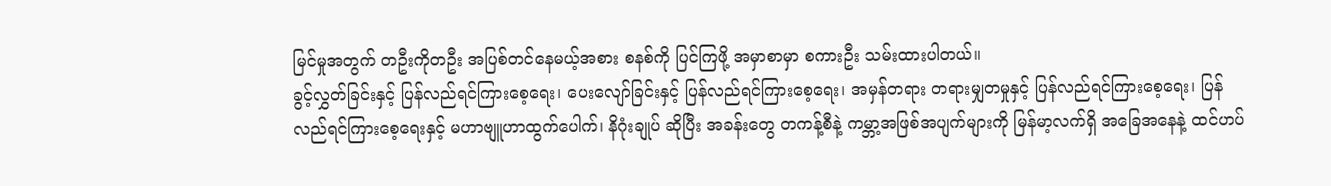မြင်မှုအတွက် တဦးကိုတဦး အပြစ်တင်နေမယ့်အစား စနစ်ကို ပြင်ကြဖို့ အမှာစာမှာ စကားဦး သမ်းထားပါတယ်။
ခွင့်လွှတ်ခြင်းနှင့် ပြန်လည်ရင်ကြားစေ့ရေး၊ ပေးလျော်ခြင်းနှင့် ပြန်လည်ရင်ကြားစေ့ရေး၊ အမှန်တရား တရားမျှတမှုနှင့် ပြန်လည်ရင်ကြားစေ့ရေး၊ ပြန်လည်ရင်ကြားစေ့ရေးနှင့် မဟာဗျူဟာထွက်ပေါက်၊ နိဂုံးချုပ် ဆိုပြီး အခန်းတွေ တကန့်စီနဲ့ ကမ္ဘာ့အဖြစ်အပျက်များကို မြန်မာ့လက်ရှိ အခြေအနေနဲ့ ထင်ဟပ်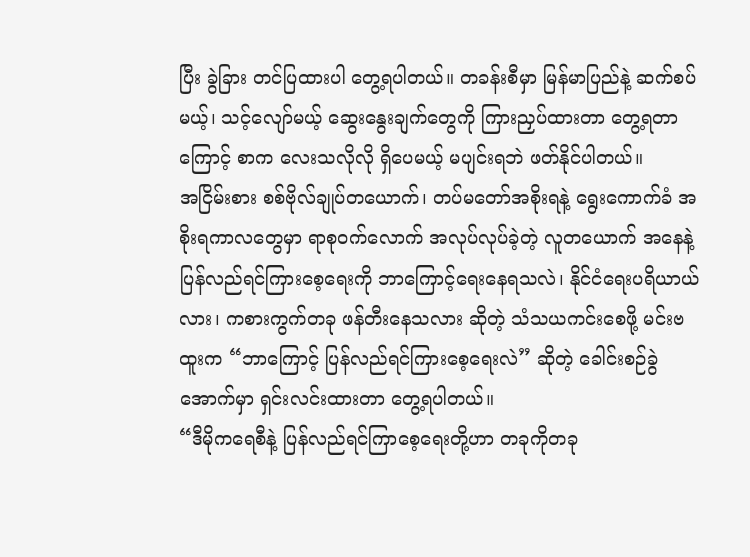ပြီး ခွဲခြား တင်ပြထားပါ တွေ့ရပါတယ်။ တခန်းစီမှာ မြန်မာပြည်နဲ့ ဆက်စပ်မယ့်၊ သင့်လျော်မယ့် ဆွေးနွေးချက်တွေကို ကြားညှပ်ထားတာ တွေ့ရတာကြောင့် စာက လေးသလိုလို ရှိပေမယ့် မပျင်းရဘဲ ဖတ်နိုင်ပါတယ်။
အငြိမ်းစား စစ်ဗိုလ်ချုပ်တယောက်၊ တပ်မတော်အစိုးရနဲ့ ရွေးကောက်ခံ အစိုးရကာလတွေမှာ ရာစုဝက်လောက် အလုပ်လုပ်ခဲ့တဲ့ လူတယောက် အနေနဲ့ ပြန်လည်ရင်ကြားစေ့ရေးကို ဘာကြောင့်ရေးနေရသလဲ၊ နိုင်ငံရေးပရိယာယ်လား၊ ကစားကွက်တခု ဖန်တီးနေသလား ဆိုတဲ့ သံသယကင်းစေဖို့ မင်းဗထူးက “ဘာကြောင့် ပြန်လည်ရင်ကြားစေ့ရေးလဲ” ဆိုတဲ့ ခေါင်းစဉ်ခွဲအောက်မှာ ရှင်းလင်းထားတာ တွေ့ရပါတယ်။
“ဒီမိုကရေစီနဲ့ ပြန်လည်ရင်ကြာစေ့ရေးတို့ဟာ တခုကိုတခု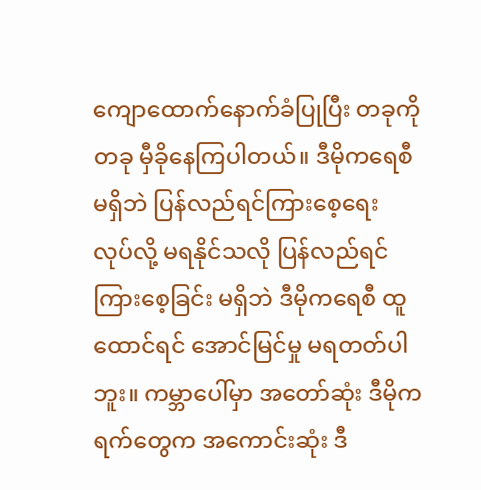ကျောထောက်နောက်ခံပြုပြီး တခုကိုတခု မှီခိုနေကြပါတယ်။ ဒီမိုကရေစီ မရှိဘဲ ပြန်လည်ရင်ကြားစေ့ရေး လုပ်လို့ မရနိုင်သလို ပြန်လည်ရင်ကြားစေ့ခြင်း မရှိဘဲ ဒီမိုကရေစီ ထူထောင်ရင် အောင်မြင်မှု မရတတ်ပါဘူး။ ကမ္ဘာပေါ်မှာ အတော်ဆုံး ဒီမိုကရက်တွေက အကောင်းဆုံး ဒီ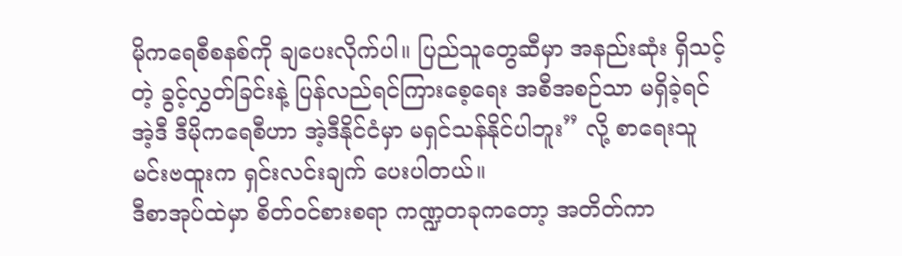မိုကရေစီစနစ်ကို ချပေးလိုက်ပါ။ ပြည်သူတွေဆီမှာ အနည်းဆုံး ရှိသင့်တဲ့ ခွင့်လွှတ်ခြင်းနဲ့ ပြန်လည်ရင်ကြားစေ့ရေး အစီအစဉ်သာ မရှိခဲ့ရင် အဲ့ဒီ ဒီမိုကရေစီဟာ အဲ့ဒီနိုင်ငံမှာ မရှင်သန်နိုင်ပါဘူး” လို့ စာရေးသူ မင်းဗထူးက ရှင်းလင်းချက် ပေးပါတယ်။
ဒီစာအုပ်ထဲမှာ စိတ်ဝင်စားစရာ ကဏ္ဍတခုကတော့ အတိတ်ကာ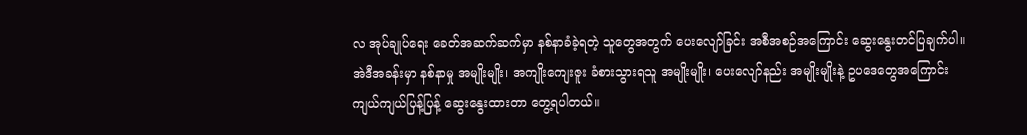လ အုပ်ချုပ်ရေး ခေတ်အဆက်ဆက်မှာ နစ်နာခံခဲ့ရတဲ့ သူတွေအတွက် ပေးလျော်ခြင်း အစီအစဉ်အကြောင်း ဆွေးနွေးတင်ပြချက်ပါ။ အဲဒီအခန်းမှာ နစ်နာမှု အမျိုးမျိုး၊ အကျိုးကျေးဇူး ခံစားသွားရသူ အမျိုးမျိုး၊ ပေးလျော်နည်း အမျိုးမျိုးနဲ့ ဥပဒေတွေအကြောင်း ကျယ်ကျယ်ပြန့်ပြန့် ဆွေးနွေးထားတာ တွေ့ရပါတယ်။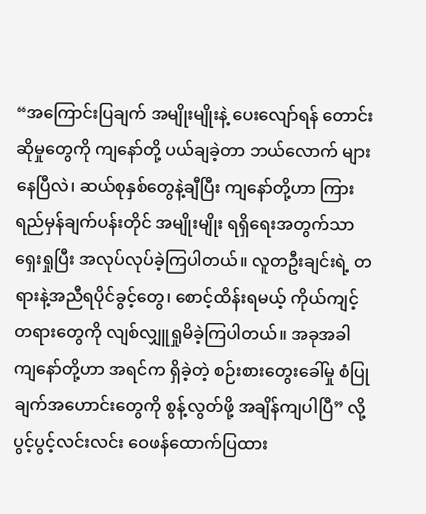“အကြောင်းပြချက် အမျိုးမျိုးနဲ့ ပေးလျော်ရန် တောင်းဆိုမှုတွေကို ကျနော်တို့ ပယ်ချခဲ့တာ ဘယ်လောက် များနေပြီလဲ၊ ဆယ်စုနှစ်တွေနဲ့ချီပြီး ကျနော်တို့ဟာ ကြားရည်မှန်ချက်ပန်းတိုင် အမျိုးမျိုး ရရှိရေးအတွက်သာ ရှေးရှုပြီး အလုပ်လုပ်ခဲ့ကြပါတယ်။ လူတဦးချင်းရဲ့ တရားနဲ့အညီရပိုင်ခွင့်တွေ၊ စောင့်ထိန်းရမယ့် ကိုယ်ကျင့်တရားတွေကို လျစ်လျှူရှုမိခဲ့ကြပါတယ်။ အခုအခါ ကျနော်တို့ဟာ အရင်က ရှိခဲ့တဲ့ စဉ်းစားတွေးခေါ်မှု စံပြုချက်အဟောင်းတွေကို စွန့်လွတ်ဖို့ အချိန်ကျပါပြီ” လို့ ပွင့်ပွင့်လင်းလင်း ဝေဖန်ထောက်ပြထား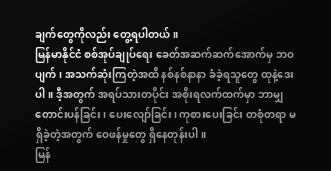ချက်တွေကိုလည်း တွေ့ရပါတယ်။
မြန်မာနိုင်ငံ စစ်အုပ်ချုပ်ရေး ခေတ်အဆက်ဆက်အောက်မှ ဘဝပျက်၊ အသက်ဆုံးကြတဲ့အထိ နစ်နစ်နာနာ ခံခဲ့ရသူတွေ ထုနဲ့ဒေးပါ။ ဒီ့အတွက် အရပ်သားတပိုင်း အစိုးရလက်ထက်မှာ ဘာမျှ တောင်းပန်ခြင်း၊ ပေးလျော်ခြင်း၊ ကုစားပေးခြင်း တစုံတရာ မရှိခဲ့တဲ့အတွက် ဝေဖန်မှုတွေ ရှိနေတုန်းပါ။
မြန်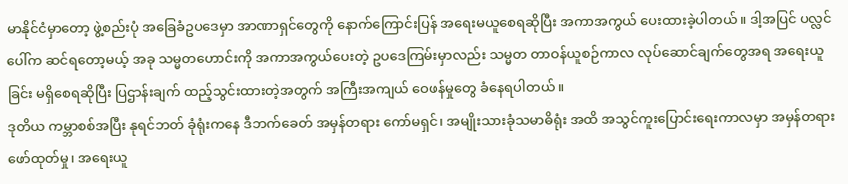မာနိုင်ငံမှာတော့ ဖွဲ့စည်းပုံ အခြေခံဥပဒေမှာ အာဏာရှင်တွေကို နောက်ကြောင်းပြန် အရေးမယူစေရဆိုပြီး အကာအကွယ် ပေးထားခဲ့ပါတယ်။ ဒါ့အပြင် ပလ္လင်ပေါ်က ဆင်ရတော့မယ့် အခု သမ္မတဟောင်းကို အကာအကွယ်ပေးတဲ့ ဥပဒေကြမ်းမှာလည်း သမ္မတ တာဝန်ယူစဉ်ကာလ လုပ်ဆောင်ချက်တွေအရ အရေးယူခြင်း မရှိစေရဆိုပြီး ပြဌာန်းချက် ထည့်သွင်းထားတဲ့အတွက် အကြီးအကျယ် ဝေဖန်မှုတွေ ခံနေရပါတယ်။
ဒုတိယ ကမ္ဘာစစ်အပြီး နုရင်ဘတ် ခုံရုံးကနေ ဒီဘက်ခေတ် အမှန်တရား ကော်မရှင်၊ အမျိုးသားခုံသမာဓိရုံး အထိ အသွင်ကူးပြောင်းရေးကာလမှာ အမှန်တရားဖော်ထုတ်မှု၊ အရေးယူ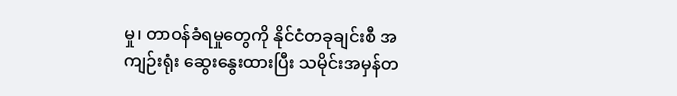မှု၊ တာဝန်ခံရမှုတွေကို နိုင်ငံတခုချင်းစီ အကျဉ်းရုံး ဆွေးနွေးထားပြီး သမိုင်းအမှန်တ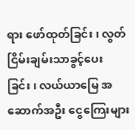ရား ဖော်ထုတ်ခြင်း၊ လွတ်ငြိမ်းချမ်းသာခွင့်ပေးခြင်း၊ လယ်ယာမြေ အဆောက်အဦး ငွေကြေးများ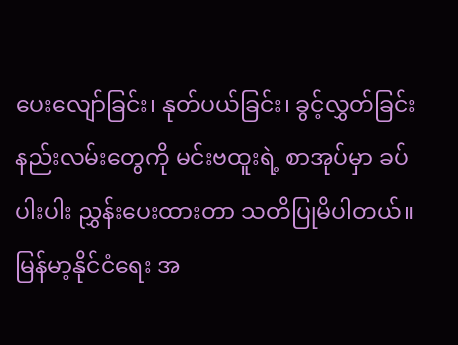ပေးလျော်ခြင်း၊ နုတ်ပယ်ခြင်း၊ ခွင့်လွှတ်ခြင်း နည်းလမ်းတွေကို မင်းဗထူးရဲ့ စာအုပ်မှာ ခပ်ပါးပါး ညွှန်းပေးထားတာ သတိပြုမိပါတယ်။
မြန်မာ့နိုင်ငံရေး အ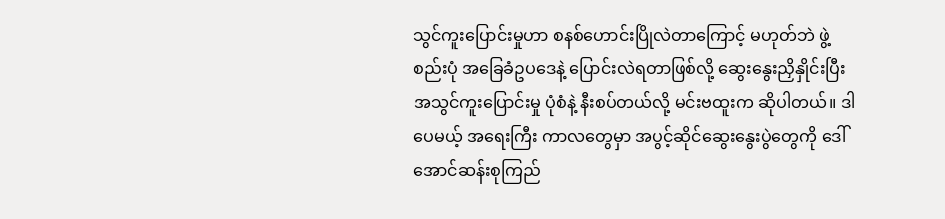သွင်ကူးပြောင်းမှုဟာ စနစ်ဟောင်းပြိုလဲတာကြောင့် မဟုတ်ဘဲ ဖွဲ့စည်းပုံ အခြေခံဥပဒေနဲ့ ပြောင်းလဲရတာဖြစ်လို့ ဆွေးနွေးညှိနှိုင်းပြီး အသွင်ကူးပြောင်းမှု ပုံစံနဲ့ နီးစပ်တယ်လို့ မင်းဗထူးက ဆိုပါတယ်။ ဒါပေမယ့် အရေးကြီး ကာလတွေမှာ အပွင့်ဆိုင်ဆွေးနွေးပွဲတွေကို ဒေါ်အောင်ဆန်းစုကြည်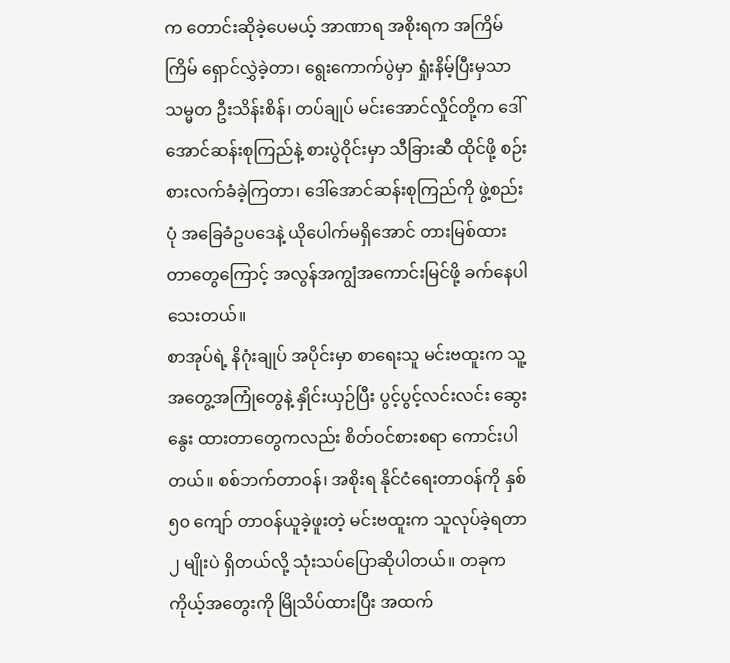က တောင်းဆိုခဲ့ပေမယ့် အာဏာရ အစိုးရက အကြိမ်ကြိမ် ရှောင်လွှဲခဲ့တာ၊ ရွေးကောက်ပွဲမှာ ရှုံးနိမ့်ပြီးမှသာ သမ္မတ ဦးသိန်းစိန်၊ တပ်ချုပ် မင်းအောင်လှိုင်တို့က ဒေါ်အောင်ဆန်းစုကြည်နဲ့ စားပွဲဝိုင်းမှာ သီခြားဆီ ထိုင်ဖို့ စဉ်းစားလက်ခံခဲ့ကြတာ၊ ဒေါ်အောင်ဆန်းစုကြည်ကို ဖွဲ့စည်းပုံ အခြေခံဥပဒေနဲ့ ယိုပေါက်မရှိအောင် တားမြစ်ထားတာတွေကြောင့် အလွန်အကျွံအကောင်းမြင်ဖို့ ခက်နေပါသေးတယ်။
စာအုပ်ရဲ့ နိဂုံးချုပ် အပိုင်းမှာ စာရေးသူ မင်းဗထူးက သူ့အတွေ့အကြုံတွေနဲ့ နှိုင်းယှဉ်ပြီး ပွင့်ပွင့်လင်းလင်း ဆွေးနွေး ထားတာတွေကလည်း စိတ်ဝင်စားစရာ ကောင်းပါတယ်။ စစ်ဘက်တာဝန်၊ အစိုးရ နိုင်ငံရေးတာဝန်ကို နှစ် ၅၀ ကျော် တာဝန်ယူခဲ့ဖူးတဲ့ မင်းဗထူးက သူလုပ်ခဲ့ရတာ ၂ မျိုးပဲ ရှိတယ်လို့ သုံးသပ်ပြောဆိုပါတယ်။ တခုက ကိုယ့်အတွေးကို မြိုသိပ်ထားပြီး အထက်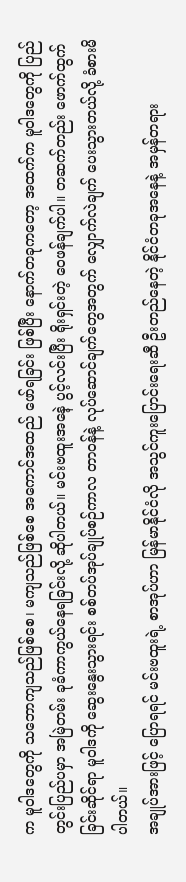က မူဝါဒတွေကို သဘောကျသည်ဖြစ်စေ၊ မကျသည်ဖြစ်စေ အကောင်အထည် ဖော်ရခြင်း ဖြစ်ပြီး နောက်တခုကတော့ အထက်က မူဝါဒတွေကို ပြည်တွင်းပြည်ပမှာ အမြဲတမ်း ခုခံကာကွယ်နေရခြင်းလို့ ဆိုပါတယ်။ မင်းဗထူးအနေဲ့ ပွင့်လင်းပြီး ရိုးရှင်းတဲ့ ဝေဖန်ချက်ပါ။ တဆက်တည်း ဖောက်ထွက်ခြင်းဆိုင်ရာ မူဝါဒကို ဆွေးနွေးသွားရင်း စစ်တပ်အုပ်ချုပ်စဉ်ကာလ တာဝန်နဲ့ လုပ်ဆောင်ချက်တွေအတွက် လျှောက်လဲချက် ပေးသွားတယ်လို့ ခံစားမိပါတယ်။
အချုပ်အားဖြင့် ပြောရရင် မင်းဗထူးရဲ့ စာအုပ်ဟာ မြန်မာနိုင်ငံလို အသွင်ကူးပြောင်းရေးဆီ ဦးတည်နေတဲ့ နိုင်ငံတခုအနေနဲ့ အမှန်တရား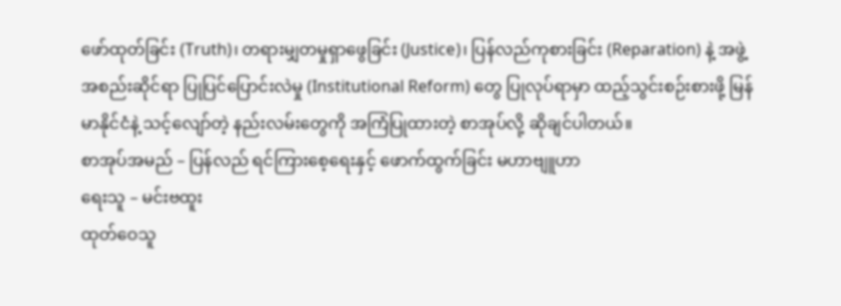ဖော်ထုတ်ခြင်း (Truth)၊ တရားမျှတမှုရှာဖွေခြင်း (Justice)၊ ပြန်လည်ကုစားခြင်း (Reparation) နဲ့ အဖွဲ့အစည်းဆိုင်ရာ ပြုပြင်ပြောင်းလဲမှု (Institutional Reform) တွေ ပြုလုပ်ရာမှာ ထည့်သွင်းစဉ်းစားဖို့ မြန်မာနိုင်ငံနဲ့ သင့်လျော်တဲ့ နည်းလမ်းတွေကို အကြံပြုထားတဲ့ စာအုပ်လို့ ဆိုချင်ပါတယ်။
စာအုပ်အမည် – ပြန်လည် ရင်ကြားစေ့ရေးနှင့် ဖောက်ထွက်ခြင်း မဟာဗျူဟာ
ရေးသူ – မင်းဗထူး
ထုတ်ဝေသူ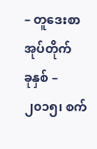– တူဒေးစာအုပ်တိုက်
ခုနှစ် – ၂၀၁၅၊ စက်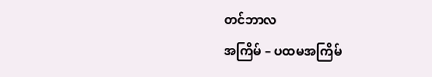တင်ဘာလ
အကြိမ် – ပထမအကြိမ်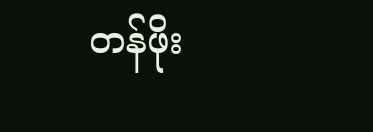တန်ဖိုး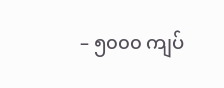– ၅၀၀၀ ကျပ်